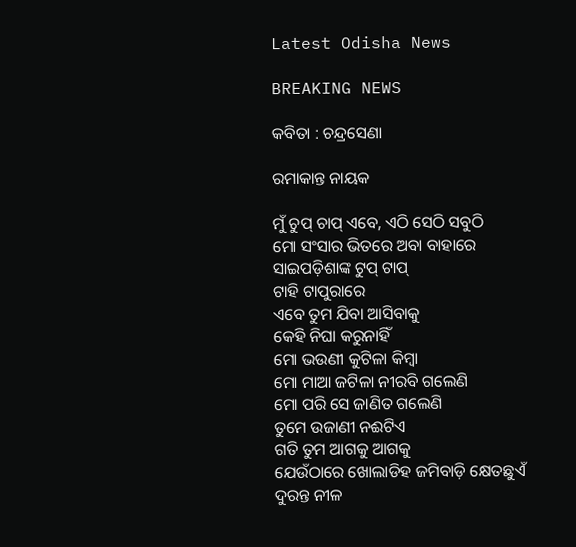Latest Odisha News

BREAKING NEWS

କବିତା : ଚନ୍ଦ୍ରସେଣା

ରମାକାନ୍ତ ନାୟକ

ମୁଁ ଚୁପ୍ ଚାପ୍ ଏବେ, ଏଠି ସେଠି ସବୁଠି
ମୋ ସଂସାର ଭିତରେ ଅବା ବାହାରେ
ସାଇପଡ଼ିଶାଙ୍କ ଟୁପ୍ ଟାପ୍
ଟାହି ଟାପୁରାରେ
ଏବେ ତୁମ ଯିବା ଆସିବାକୁ
କେହି ନିଘା କରୁନାହିଁ
ମୋ ଭଉଣୀ କୁଟିଳା କିମ୍ଵା
ମୋ ମାଆ ଜଟିଳା ନୀରବି ଗଲେଣି
ମୋ ପରି ସେ ଜାଣିତ ଗଲେଣି
ତୁମେ ଉଜାଣୀ ନଈଟିଏ
ଗତି ତୁମ ଆଗକୁ ଆଗକୁ
ଯେଉଁଠାରେ ଖୋଲାଡିହ ଜମିବାଡ଼ି କ୍ଷେତଛୁଏଁ
ଦୁରନ୍ତ ନୀଳ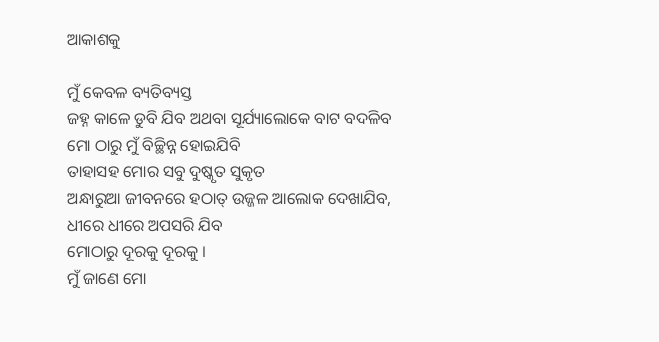ଆକାଶକୁ

ମୁଁ କେବଳ ବ୍ୟତିବ୍ୟସ୍ତ
ଜହ୍ନ କାଳେ ଡୁବି ଯିବ ଅଥବା ସୂର୍ଯ୍ୟାଲୋକେ ବାଟ ବଦଳିବ
ମୋ ଠାରୁ ମୁଁ ବିଚ୍ଛିନ୍ନ ହୋଇଯିବି
ତାହାସହ ମୋର ସବୁ ଦୁଷ୍କୃତ ସୁକୃତ
ଅନ୍ଧାରୁଆ ଜୀବନରେ ହଠାତ୍ ଉଜ୍ଜଳ ଆଲୋକ ଦେଖାଯିବ,
ଧୀରେ ଧୀରେ ଅପସରି ଯିବ
ମୋଠାରୁ ଦୂରକୁ ଦୂରକୁ ।
ମୁଁ ଜାଣେ ମୋ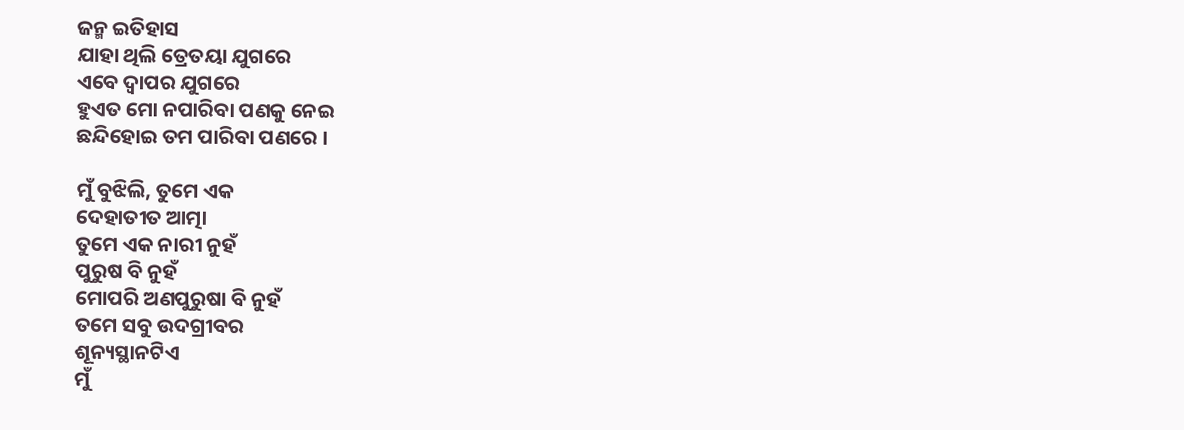ଜନ୍ମ ଇତିହାସ
ଯାହା ଥିଲି ତ୍ରେତୟା ଯୁଗରେ
ଏବେ ଦ୍ଵାପର ଯୁଗରେ
ହୁଏତ ମୋ ନପାରିବା ପଣକୁ ନେଇ
ଛନ୍ଦିହୋଇ ତମ ପାରିବା ପଣରେ ।

ମୁଁ ବୁଝିଲି, ତୁମେ ଏକ
ଦେହାତୀତ ଆତ୍ମା
ତୁମେ ଏକ ନାରୀ ନୁହଁ
ପୁରୁଷ ବି ନୁହଁ
ମୋପରି ଅଣପୁରୁଷା ବି ନୁହଁ
ତମେ ସବୁ ଉଦଗ୍ରୀବର
ଶୂନ୍ୟସ୍ଥାନଟିଏ
ମୁଁ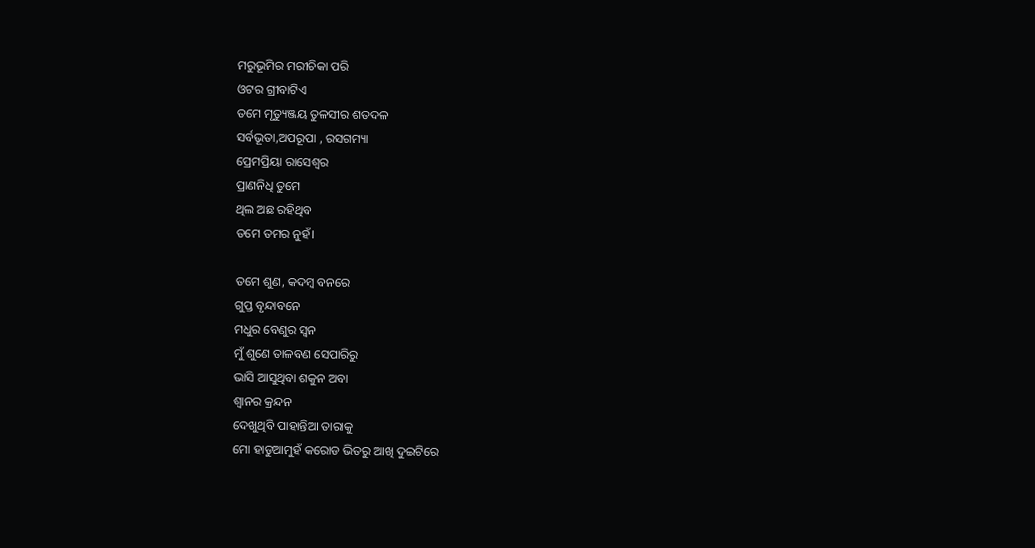ମରୁଭୂମିର ମରୀଚିକା ପରି
ଓଟର ଗ୍ରୀବାଟିଏ
ତମେ ମୃତ୍ୟୁଞ୍ଜୟ ତୁଳସୀର ଶତଦଳ
ସର୍ବଭୂତା,ଅପରୂପା , ରସଗମ୍ୟା
ପ୍ରେମପ୍ରିୟା ରାସେଶ୍ଵର
ପ୍ରାଣନିଧି ତୁମେ
ଥିଲ ଅଛ ରହିଥିବ
ତମେ ତମର ନୁହଁ।

ତମେ ଶୁଣ, କଦମ୍ବ ବନରେ
ଗୁପ୍ତ ବୃନ୍ଦାବନେ
ମଧୁର ବେଣୁର ସ୍ଵନ
ମୁଁ ଶୁଣେ ତାଳବଣ ସେପାରିରୁ
ଭାସି ଆସୁଥିବା ଶକୁନ ଅବା
ଶ୍ୱାନର କ୍ରନ୍ଦନ
ଦେଖୁଥିବି ପାହାନ୍ତିଆ ତାରାକୁ
ମୋ ହାଡୁଆମୁହଁ କରୋଡ ଭିତରୁ ଆଖି ଦୁଇଟିରେ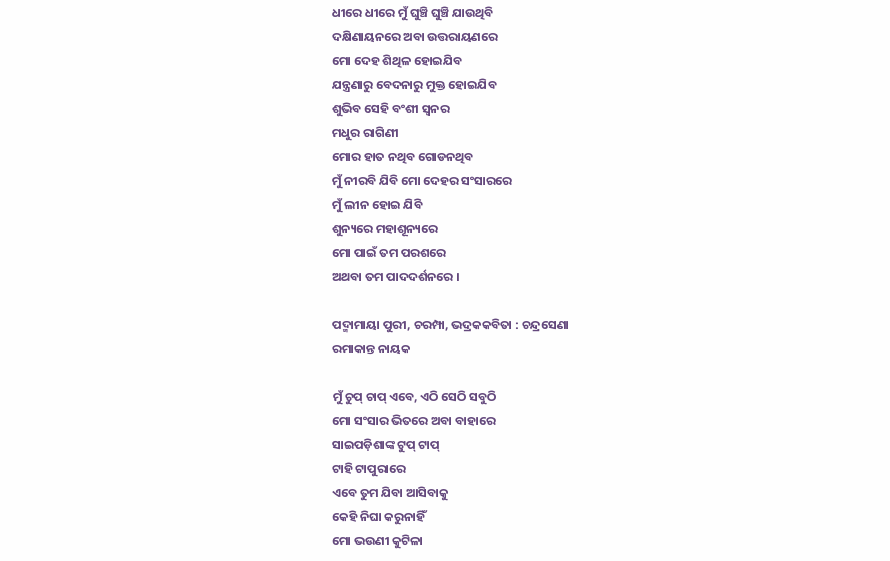ଧୀରେ ଧୀରେ ମୁଁ ଘୁଞ୍ଚି ଘୁଞ୍ଚି ଯାଉଥିବି
ଦକ୍ଷିଣାୟନରେ ଅବା ଉତ୍ତରାୟଣରେ
ମୋ ଦେହ ଶିଥିଳ ହୋଇଯିବ
ଯନ୍ତ୍ରଣାରୁ ବେଦନାରୁ ମୁକ୍ତ ହୋଇଯିବ
ଶୁଭିବ ସେହି ବଂଶୀ ସ୍ଵନର
ମଧୁର ରାଗିଣୀ
ମୋର ହାତ ନଥିବ ଗୋଡନଥିବ
ମୁଁ ନୀରବି ଯିବି ମୋ ଦେହର ସଂସାରରେ
ମୁଁ ଲୀନ ହୋଇ ଯିବି
ଶୁନ୍ୟରେ ମହାଶୂନ୍ୟରେ
ମୋ ପାଇଁ ତମ ପରଶରେ
ଅଥବା ତମ ପାଦଦର୍ଶନରେ ।

ପଦ୍ମାମାୟା ପୁରୀ, ଚରମ୍ପା, ଭଦ୍ରକକବିତା : ଚନ୍ଦ୍ରସେଣା
ରମାକାନ୍ତ ନାୟକ

ମୁଁ ଚୁପ୍ ଚାପ୍ ଏବେ, ଏଠି ସେଠି ସବୁଠି
ମୋ ସଂସାର ଭିତରେ ଅବା ବାହାରେ
ସାଇପଡ଼ିଶାଙ୍କ ଟୁପ୍ ଟାପ୍
ଟାହି ଟାପୁରାରେ
ଏବେ ତୁମ ଯିବା ଆସିବାକୁ
କେହି ନିଘା କରୁନାହିଁ
ମୋ ଭଉଣୀ କୁଟିଳା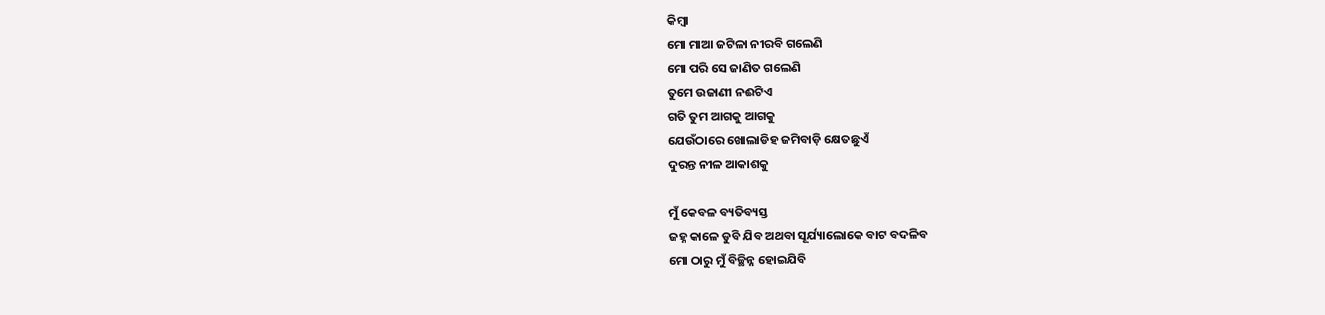କିମ୍ଵା
ମୋ ମାଆ ଜଟିଳା ନୀରବି ଗଲେଣି
ମୋ ପରି ସେ ଜାଣିତ ଗଲେଣି
ତୁମେ ଉଜାଣୀ ନଈଟିଏ
ଗତି ତୁମ ଆଗକୁ ଆଗକୁ
ଯେଉଁଠାରେ ଖୋଲାଡିହ ଜମିବାଡ଼ି କ୍ଷେତଛୁଏଁ
ଦୁରନ୍ତ ନୀଳ ଆକାଶକୁ

ମୁଁ କେବଳ ବ୍ୟତିବ୍ୟସ୍ତ
ଜହ୍ନ କାଳେ ଡୁବି ଯିବ ଅଥବା ସୂର୍ଯ୍ୟାଲୋକେ ବାଟ ବଦଳିବ
ମୋ ଠାରୁ ମୁଁ ବିଚ୍ଛିନ୍ନ ହୋଇଯିବି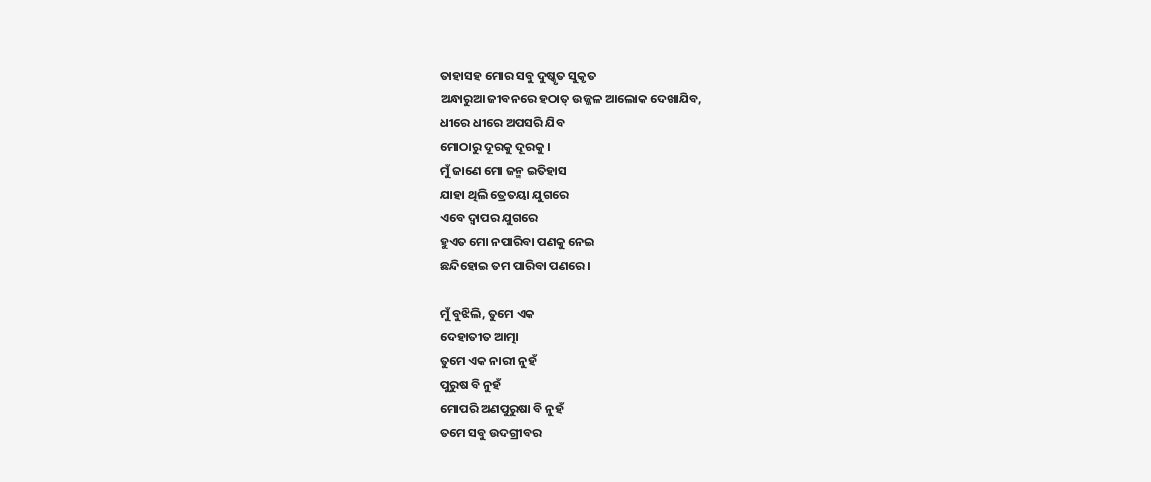ତାହାସହ ମୋର ସବୁ ଦୁଷ୍କୃତ ସୁକୃତ
ଅନ୍ଧାରୁଆ ଜୀବନରେ ହଠାତ୍ ଉଜ୍ଜଳ ଆଲୋକ ଦେଖାଯିବ,
ଧୀରେ ଧୀରେ ଅପସରି ଯିବ
ମୋଠାରୁ ଦୂରକୁ ଦୂରକୁ ।
ମୁଁ ଜାଣେ ମୋ ଜନ୍ମ ଇତିହାସ
ଯାହା ଥିଲି ତ୍ରେତୟା ଯୁଗରେ
ଏବେ ଦ୍ଵାପର ଯୁଗରେ
ହୁଏତ ମୋ ନପାରିବା ପଣକୁ ନେଇ
ଛନ୍ଦିହୋଇ ତମ ପାରିବା ପଣରେ ।

ମୁଁ ବୁଝିଲି, ତୁମେ ଏକ
ଦେହାତୀତ ଆତ୍ମା
ତୁମେ ଏକ ନାରୀ ନୁହଁ
ପୁରୁଷ ବି ନୁହଁ
ମୋପରି ଅଣପୁରୁଷା ବି ନୁହଁ
ତମେ ସବୁ ଉଦଗ୍ରୀବର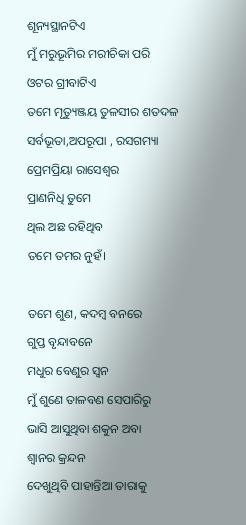ଶୂନ୍ୟସ୍ଥାନଟିଏ
ମୁଁ ମରୁଭୂମିର ମରୀଚିକା ପରି
ଓଟର ଗ୍ରୀବାଟିଏ
ତମେ ମୃତ୍ୟୁଞ୍ଜୟ ତୁଳସୀର ଶତଦଳ
ସର୍ବଭୂତା,ଅପରୂପା , ରସଗମ୍ୟା
ପ୍ରେମପ୍ରିୟା ରାସେଶ୍ଵର
ପ୍ରାଣନିଧି ତୁମେ
ଥିଲ ଅଛ ରହିଥିବ
ତମେ ତମର ନୁହଁ।

ତମେ ଶୁଣ, କଦମ୍ବ ବନରେ
ଗୁପ୍ତ ବୃନ୍ଦାବନେ
ମଧୁର ବେଣୁର ସ୍ଵନ
ମୁଁ ଶୁଣେ ତାଳବଣ ସେପାରିରୁ
ଭାସି ଆସୁଥିବା ଶକୁନ ଅବା
ଶ୍ୱାନର କ୍ରନ୍ଦନ
ଦେଖୁଥିବି ପାହାନ୍ତିଆ ତାରାକୁ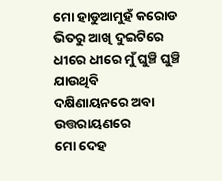ମୋ ହାଡୁଆମୁହଁ କରୋଡ ଭିତରୁ ଆଖି ଦୁଇଟିରେ
ଧୀରେ ଧୀରେ ମୁଁ ଘୁଞ୍ଚି ଘୁଞ୍ଚି ଯାଉଥିବି
ଦକ୍ଷିଣାୟନରେ ଅବା ଉତ୍ତରାୟଣରେ
ମୋ ଦେହ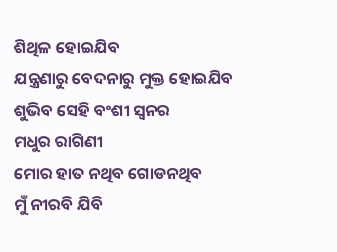ଶିଥିଳ ହୋଇଯିବ
ଯନ୍ତ୍ରଣାରୁ ବେଦନାରୁ ମୁକ୍ତ ହୋଇଯିବ
ଶୁଭିବ ସେହି ବଂଶୀ ସ୍ଵନର
ମଧୁର ରାଗିଣୀ
ମୋର ହାତ ନଥିବ ଗୋଡନଥିବ
ମୁଁ ନୀରବି ଯିବି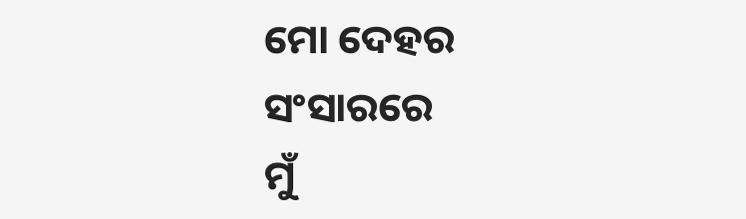ମୋ ଦେହର ସଂସାରରେ
ମୁଁ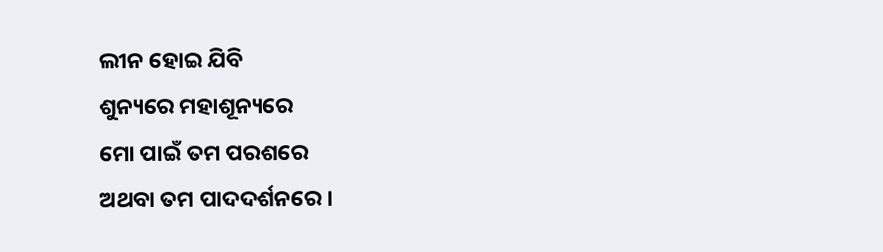ଲୀନ ହୋଇ ଯିବି
ଶୁନ୍ୟରେ ମହାଶୂନ୍ୟରେ
ମୋ ପାଇଁ ତମ ପରଶରେ
ଅଥବା ତମ ପାଦଦର୍ଶନରେ ।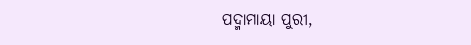ପଦ୍ମାମାୟା ପୁରୀ,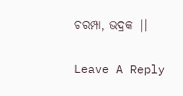ଚରମ୍ପା, ଭଦ୍ରକ |।

Leave A Reply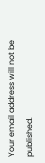Your email address will not be published.